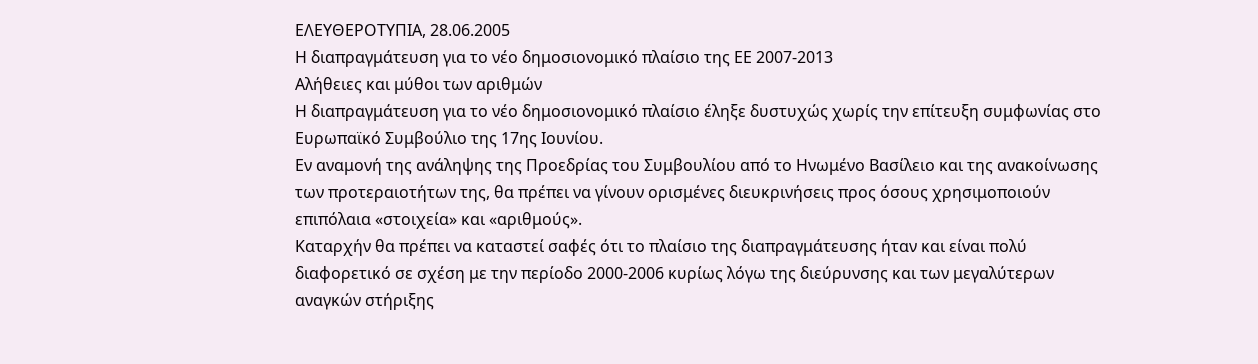ΕΛΕΥΘΕΡΟΤΥΠΙΑ, 28.06.2005
Η διαπραγμάτευση για το νέο δημοσιονομικό πλαίσιο της ΕΕ 2007-2013
Αλήθειες και μύθοι των αριθμών
Η διαπραγμάτευση για το νέο δημοσιονομικό πλαίσιο έληξε δυστυχώς χωρίς την επίτευξη συμφωνίας στο Ευρωπαϊκό Συμβούλιο της 17ης Ιουνίου.
Εν αναμονή της ανάληψης της Προεδρίας του Συμβουλίου από το Ηνωμένο Βασίλειο και της ανακοίνωσης των προτεραιοτήτων της, θα πρέπει να γίνουν ορισμένες διευκρινήσεις προς όσους χρησιμοποιούν επιπόλαια «στοιχεία» και «αριθμούς».
Καταρχήν θα πρέπει να καταστεί σαφές ότι το πλαίσιο της διαπραγμάτευσης ήταν και είναι πολύ διαφορετικό σε σχέση με την περίοδο 2000-2006 κυρίως λόγω της διεύρυνσης και των μεγαλύτερων αναγκών στήριξης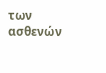των ασθενών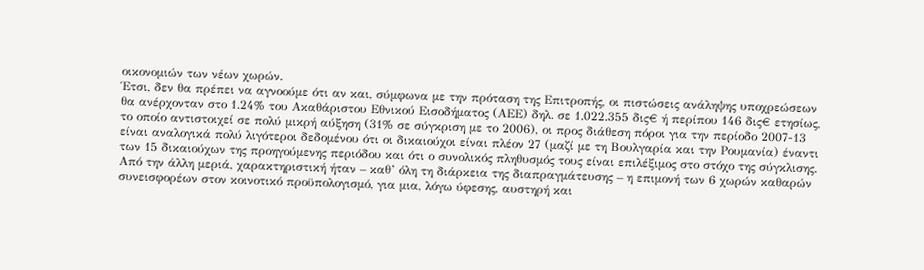οικονομιών των νέων χωρών.
Έτσι, δεν θα πρέπει να αγνοούμε ότι αν και, σύμφωνα με την πρόταση της Επιτροπής, οι πιστώσεις ανάληψης υποχρεώσεων θα ανέρχονταν στο 1.24% του Ακαθάριστου Εθνικού Εισοδήματος (ΑΕΕ) δηλ. σε 1.022.355 δις€ ή περίπου 146 δις€ ετησίως, το οποίο αντιστοιχεί σε πολύ μικρή αύξηση (31% σε σύγκριση με το 2006), οι προς διάθεση πόροι για την περίοδο 2007-13 είναι αναλογικά πολύ λιγότεροι δεδομένου ότι οι δικαιούχοι είναι πλέον 27 (μαζί με τη Βουλγαρία και την Ρουμανία) έναντι των 15 δικαιούχων της προηγούμενης περιόδου και ότι ο συνολικός πληθυσμός τους είναι επιλέξιμος στο στόχο της σύγκλισης.
Από την άλλη μεριά, χαρακτηριστική ήταν – καθ’ όλη τη διάρκεια της διαπραγμάτευσης – η επιμονή των 6 χωρών καθαρών συνεισφορέων στον κοινοτικό προϋπολογισμό, για μια, λόγω ύφεσης, αυστηρή και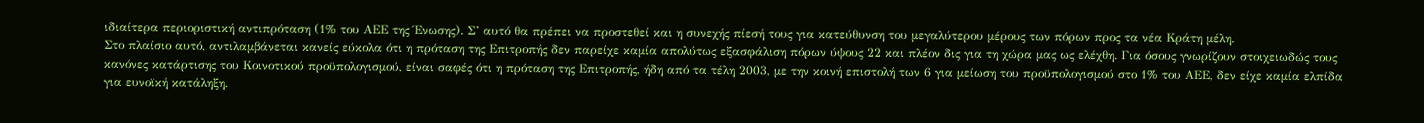ιδιαίτερα περιοριστική αντιπρόταση (1% του ΑΕΕ της Ένωσης). Σ’ αυτό θα πρέπει να προστεθεί και η συνεχής πίεσή τους για κατεύθυνση του μεγαλύτερου μέρους των πόρων προς τα νέα Κράτη μέλη.
Στο πλαίσιο αυτό, αντιλαμβάνεται κανείς εύκολα ότι η πρόταση της Επιτροπής δεν παρείχε καμία απολύτως εξασφάλιση πόρων ύψους 22 και πλέον δις για τη χώρα μας ως ελέχθη. Για όσους γνωρίζουν στοιχειωδώς τους κανόνες κατάρτισης του Κοινοτικού προϋπολογισμού, είναι σαφές ότι η πρόταση της Επιτροπής, ήδη από τα τέλη 2003, με την κοινή επιστολή των 6 για μείωση του προϋπολογισμού στο 1% του ΑΕΕ, δεν είχε καμία ελπίδα για ευνοϊκή κατάληξη.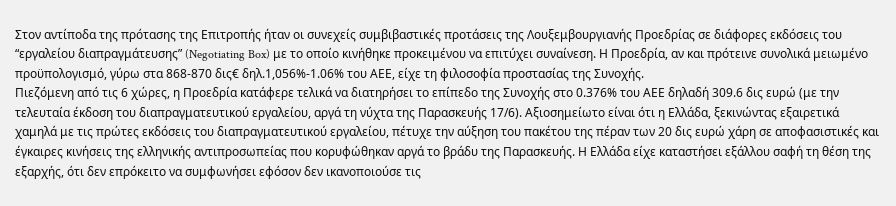Στον αντίποδα της πρότασης της Επιτροπής ήταν οι συνεχείς συμβιβαστικές προτάσεις της Λουξεμβουργιανής Προεδρίας σε διάφορες εκδόσεις του “εργαλείου διαπραγμάτευσης” (Negotiating Box) με το οποίο κινήθηκε προκειμένου να επιτύχει συναίνεση. Η Προεδρία, αν και πρότεινε συνολικά μειωμένο προϋπολογισμό, γύρω στα 868-870 δις€ δηλ.1,056%-1.06% του ΑΕΕ, είχε τη φιλοσοφία προστασίας της Συνοχής.
Πιεζόμενη από τις 6 χώρες, η Προεδρία κατάφερε τελικά να διατηρήσει το επίπεδο της Συνοχής στο 0.376% του ΑΕΕ δηλαδή 309.6 δις ευρώ (με την τελευταία έκδοση του διαπραγματευτικού εργαλείου, αργά τη νύχτα της Παρασκευής 17/6). Αξιοσημείωτο είναι ότι η Ελλάδα, ξεκινώντας εξαιρετικά χαμηλά με τις πρώτες εκδόσεις του διαπραγματευτικού εργαλείου, πέτυχε την αύξηση του πακέτου της πέραν των 20 δις ευρώ χάρη σε αποφασιστικές και έγκαιρες κινήσεις της ελληνικής αντιπροσωπείας που κορυφώθηκαν αργά το βράδυ της Παρασκευής. Η Ελλάδα είχε καταστήσει εξάλλου σαφή τη θέση της εξαρχής, ότι δεν επρόκειτο να συμφωνήσει εφόσον δεν ικανοποιούσε τις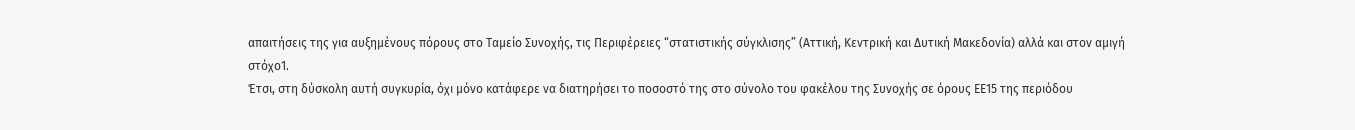απαιτήσεις της για αυξημένους πόρους στο Ταμείο Συνοχής, τις Περιφέρειες “στατιστικής σύγκλισης” (Αττική, Κεντρική και Δυτική Μακεδονία) αλλά και στον αμιγή στόχο1.
Έτσι, στη δύσκολη αυτή συγκυρία, όχι μόνο κατάφερε να διατηρήσει το ποσοστό της στο σύνολο του φακέλου της Συνοχής σε όρους ΕΕ15 της περιόδου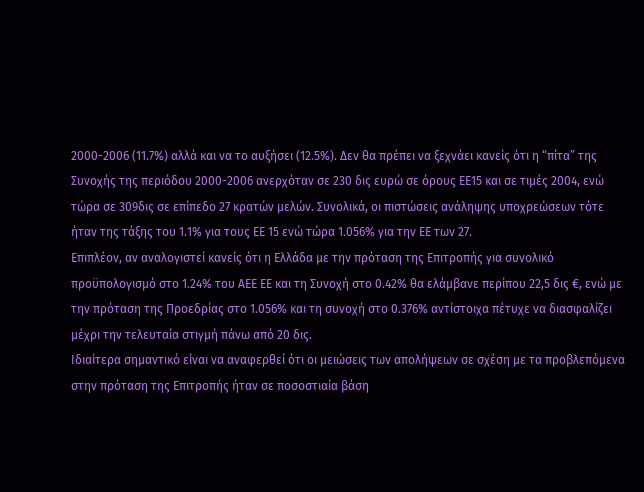2000-2006 (11.7%) αλλά και να το αυξήσει (12.5%). Δεν θα πρέπει να ξεχνάει κανείς ότι η “πίτα” της Συνοχής της περιόδου 2000-2006 ανερχόταν σε 230 δις ευρώ σε όρους ΕΕ15 και σε τιμές 2004, ενώ τώρα σε 309δις σε επίπεδο 27 κρατών μελών. Συνολικά, οι πιστώσεις ανάληψης υποχρεώσεων τότε ήταν της τάξης του 1.1% για τους ΕΕ 15 ενώ τώρα 1.056% για την ΕΕ των 27.
Επιπλέον, αν αναλογιστεί κανείς ότι η Ελλάδα με την πρόταση της Επιτροπής για συνολικό προϋπολογισμό στο 1.24% του ΑΕΕ ΕΕ και τη Συνοχή στο 0.42% θα ελάμβανε περίπου 22,5 δις €, ενώ με την πρόταση της Προεδρίας στο 1.056% και τη συνοχή στο 0.376% αντίστοιχα πέτυχε να διασφαλίζει μέχρι την τελευταία στιγμή πάνω από 20 δις.
Ιδιαίτερα σημαντικό είναι να αναφερθεί ότι οι μειώσεις των απολήψεων σε σχέση με τα προβλεπόμενα στην πρόταση της Επιτροπής ήταν σε ποσοστιαία βάση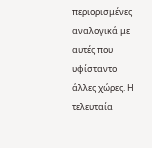περιορισμένες αναλογικά με αυτές που υφίσταντο άλλες χώρες. Η τελευταία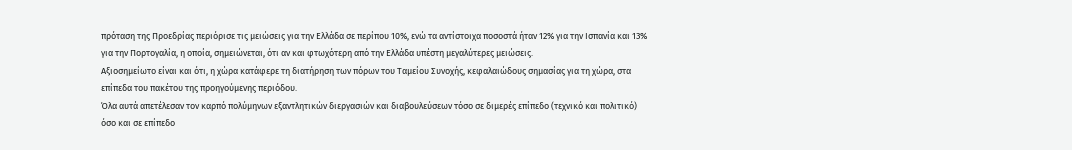πρόταση της Προεδρίας περιόρισε τις μειώσεις για την Ελλάδα σε περίπου 10%, ενώ τα αντίστοιχα ποσοστά ήταν 12% για την Ισπανία και 13% για την Πορτογαλία, η οποία, σημειώνεται, ότι αν και φτωχότερη από την Ελλάδα υπέστη μεγαλύτερες μειώσεις.
Αξιοσημείωτο είναι και ότι, η χώρα κατάφερε τη διατήρηση των πόρων του Ταμείου Συνοχής, κεφαλαιώδους σημασίας για τη χώρα, στα επίπεδα του πακέτου της προηγούμενης περιόδου.
Όλα αυτά απετέλεσαν τον καρπό πολύμηνων εξαντλητικών διεργασιών και διαβουλεύσεων τόσο σε διμερές επίπεδο (τεχνικό και πολιτικό) όσο και σε επίπεδο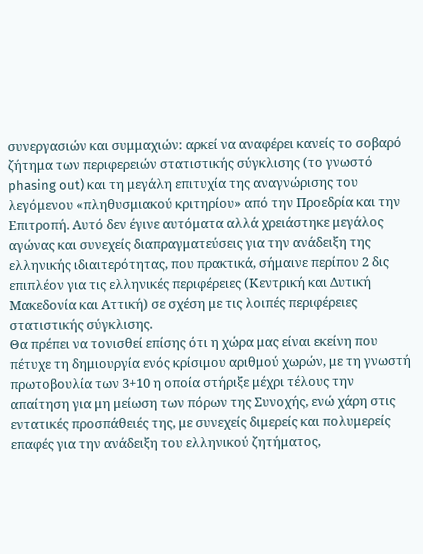συνεργασιών και συμμαχιών: αρκεί να αναφέρει κανείς το σοβαρό ζήτημα των περιφερειών στατιστικής σύγκλισης (το γνωστό phasing out) και τη μεγάλη επιτυχία της αναγνώρισης του λεγόμενου «πληθυσμιακού κριτηρίου» από την Προεδρία και την Επιτροπή. Αυτό δεν έγινε αυτόματα αλλά χρειάστηκε μεγάλος αγώνας και συνεχείς διαπραγματεύσεις για την ανάδειξη της ελληνικής ιδιαιτερότητας, που πρακτικά, σήμαινε περίπου 2 δις επιπλέον για τις ελληνικές περιφέρειες (Κεντρική και Δυτική Μακεδονία και Αττική) σε σχέση με τις λοιπές περιφέρειες στατιστικής σύγκλισης.
Θα πρέπει να τονισθεί επίσης ότι η χώρα μας είναι εκείνη που πέτυχε τη δημιουργία ενός κρίσιμου αριθμού χωρών, με τη γνωστή πρωτοβουλία των 3+10 η οποία στήριξε μέχρι τέλους την απαίτηση για μη μείωση των πόρων της Συνοχής, ενώ χάρη στις εντατικές προσπάθειές της, με συνεχείς διμερείς και πολυμερείς επαφές για την ανάδειξη του ελληνικού ζητήματος,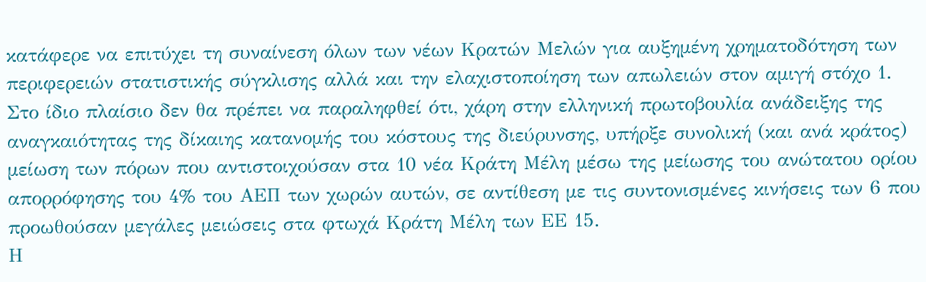κατάφερε να επιτύχει τη συναίνεση όλων των νέων Κρατών Μελών για αυξημένη χρηματοδότηση των περιφερειών στατιστικής σύγκλισης αλλά και την ελαχιστοποίηση των απωλειών στον αμιγή στόχο 1.
Στο ίδιο πλαίσιο δεν θα πρέπει να παραληφθεί ότι, χάρη στην ελληνική πρωτοβουλία ανάδειξης της αναγκαιότητας της δίκαιης κατανομής του κόστους της διεύρυνσης, υπήρξε συνολική (και ανά κράτος) μείωση των πόρων που αντιστοιχούσαν στα 10 νέα Κράτη Μέλη μέσω της μείωσης του ανώτατου ορίου απορρόφησης του 4% του ΑΕΠ των χωρών αυτών, σε αντίθεση με τις συντονισμένες κινήσεις των 6 που προωθούσαν μεγάλες μειώσεις στα φτωχά Κράτη Μέλη των ΕΕ 15.
Η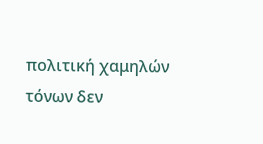πολιτική χαμηλών τόνων δεν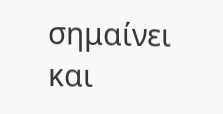σημαίνει και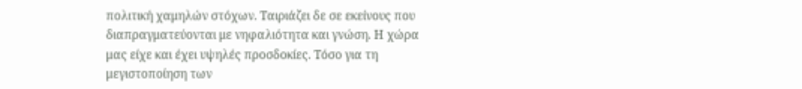πολιτική χαμηλών στόχων. Ταιριάζει δε σε εκείνους που διαπραγματεύονται με νηφαλιότητα και γνώση. Η χώρα μας είχε και έχει υψηλές προσδοκίες. Τόσο για τη μεγιστοποίηση των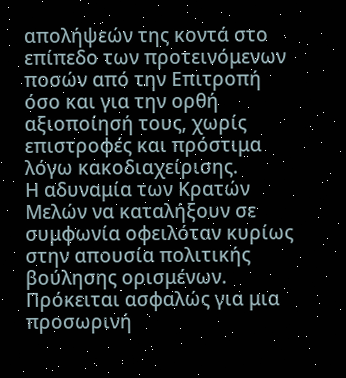απολήψεών της κοντά στο επίπεδο των προτεινόμενων ποσών από την Επιτροπή όσο και για την ορθή αξιοποίησή τους, χωρίς επιστροφές και πρόστιμα λόγω κακοδιαχείρισης.
Η αδυναμία των Κρατών Μελών να καταλήξουν σε συμφωνία οφειλόταν κυρίως στην απουσία πολιτικής βούλησης ορισμένων. Πρόκειται ασφαλώς για μια προσωρινή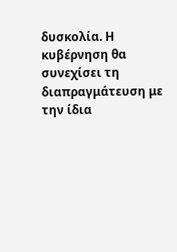δυσκολία. Η κυβέρνηση θα συνεχίσει τη διαπραγμάτευση με την ίδια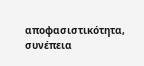αποφασιστικότητα, συνέπεια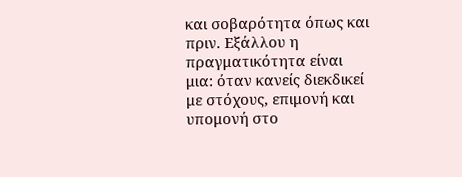και σοβαρότητα όπως και πριν. Εξάλλου η πραγματικότητα είναι μια: όταν κανείς διεκδικεί με στόχους, επιμονή και υπομονή στο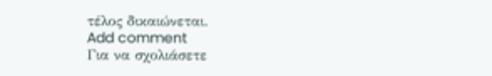τέλος δικαιώνεται.
Add comment
Για να σχολιάσετε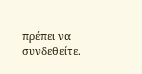πρέπει να συνδεθείτε.